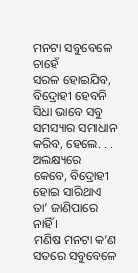ମନଟା ସବୁବେଳେ ଚାହେଁ
ସରଳ ହୋଇଯିବ, ବିଦ୍ରୋହୀ ହେବନି
ସିଧା ଭାବେ ସବୁ ସମସ୍ୟାର ସମାଧାନ
କରିବ, ହେଲେ. . . ଅଲକ୍ଷ୍ୟରେ
କେବେ, ବିଦ୍ରୋହୀ ହୋଇ ସାରିଥାଏ
ତା’ ଜାଣିପାରେ ନାହିଁ ।
ମଣିଷ ମନଟା କ’ଣ ସତରେ ସବୁବେଳେ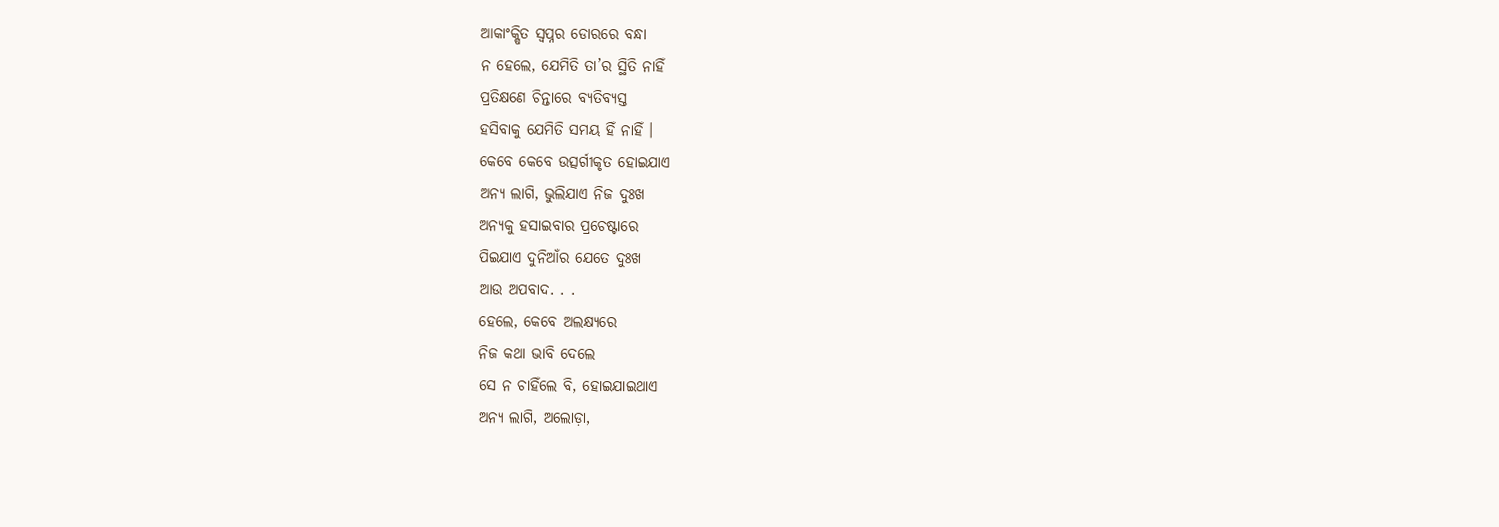ଆକାଂକ୍ଷିତ ସ୍ୱପ୍ନର ଡୋରରେ ବନ୍ଧା
ନ ହେଲେ, ଯେମିତି ତା’ର ସ୍ଥିତି ନାହିଁ
ପ୍ରତିକ୍ଷଣେ ଚିନ୍ତାରେ ବ୍ୟତିବ୍ୟସ୍ତ
ହସିବାକୁ ଯେମିତି ସମୟ ହିଁ ନାହିଁ ।
କେବେ କେବେ ଉତ୍ସର୍ଗୀକୃତ ହୋଇଯାଏ
ଅନ୍ୟ ଲାଗି, ଭୁଲିଯାଏ ନିଜ ଦୁଃଖ
ଅନ୍ୟକୁ ହସାଇବାର ପ୍ରଚେଷ୍ଟାରେ
ପିଇଯାଏ ଦୁନିଆଁର ଯେତେ ଦୁଃଖ
ଆଉ ଅପବାଦ. . .
ହେଲେ, କେବେ ଅଲକ୍ଷ୍ୟରେ
ନିଜ କଥା ଭାବି ଦେଲେ
ସେ ନ ଚାହିଁଲେ ବି, ହୋଇଯାଇଥାଏ
ଅନ୍ୟ ଲାଗି, ଅଲୋଡ଼ା,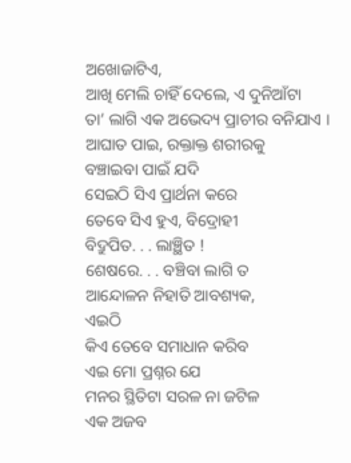ଅଖୋଜାଟିଏ,
ଆଖି ମେଲି ଚାହିଁ ଦେଲେ, ଏ ଦୁନିଆଁଟା
ତା’ ଲାଗି ଏକ ଅଭେଦ୍ୟ ପ୍ରାଚୀର ବନିଯାଏ ।
ଆଘାତ ପାଇ, ରକ୍ତାକ୍ତ ଶରୀରକୁ
ବଞ୍ଚାଇବା ପାଇଁ ଯଦି
ସେଇଠି ସିଏ ପ୍ରାର୍ଥନା କରେ
ତେବେ ସିଏ ହୁଏ, ବିଦ୍ରୋହୀ
ବିଦ୍ରୁପିତ. . . ଲାଞ୍ଛିତ !
ଶେଷରେ. . . ବଞ୍ଚିବା ଲାଗି ତ
ଆନ୍ଦୋଳନ ନିହାତି ଆବଶ୍ୟକ,
ଏଇଠି
କିଏ ତେବେ ସମାଧାନ କରିବ
ଏଇ ମୋ ପ୍ରଶ୍ନର ଯେ
ମନର ସ୍ଥିତିଟା ସରଳ ନା ଜଟିଳ
ଏକ ଅଜବ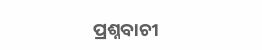ପ୍ରଶ୍ନବାଚୀ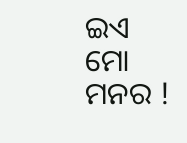ଇଏ ମୋ ମନର !